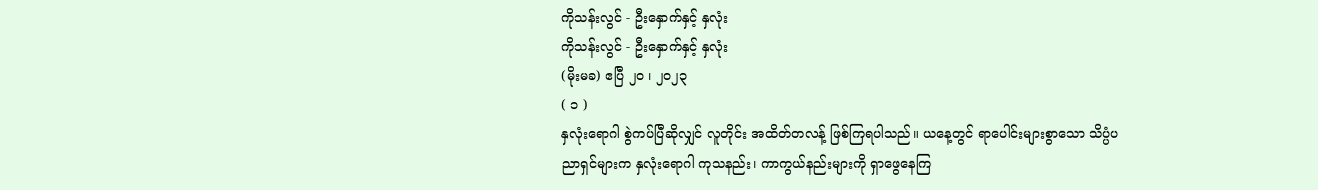ကိုသန်းလွင် - ဦးနှောက်နှင့် နှလုံး
ကိုသန်းလွင် - ဦးနှောက်နှင့် နှလုံး
(မိုးမခ) ဧပြီ ၂၀ ၊ ၂၀၂၃
( ၁ )
နှလုံးရောဂါ စွဲကပ်ပြီဆိုလျှင် လူတိုင်း အထိတ်တလန့် ဖြစ်ကြရပါသည်။ ယနေ့တွင် ရာပေါင်းများစွာသော သိပ္ပံပညာရှင်များက နှလုံးရောဂါ ကုသနည်း၊ ကာကွယ်နည်းများကို ရှာဖွေနေကြ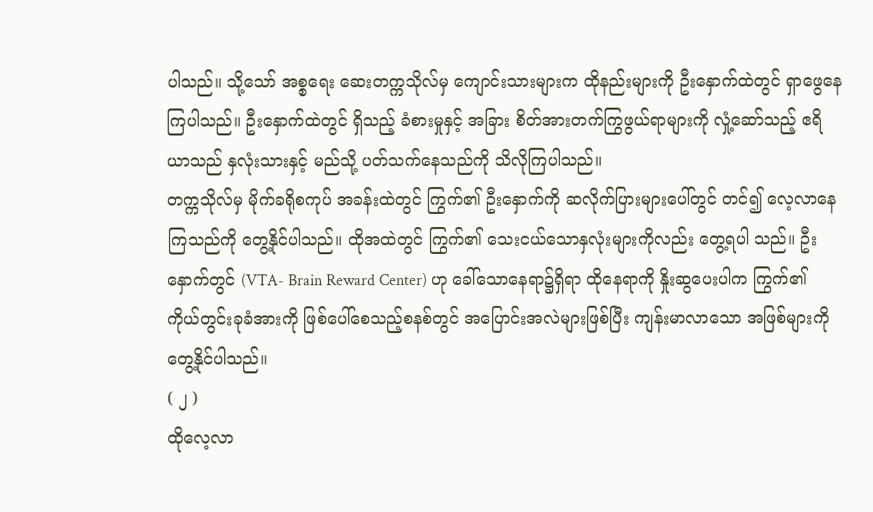ပါသည်။ သို့သော် အစ္စရေး ဆေးတက္ကသိုလ်မှ ကျောင်းသားများက ထိုနည်းများကို ဦးနှောက်ထဲတွင် ရှာဖွေနေကြပါသည်။ ဦးနှောက်ထဲတွင် ရှိသည့် ခံစားမှုနှင့် အခြား စိတ်အားတက်ကြွဖွယ်ရာများကို လှုံ့ဆော်သည့် ဧရိယာသည် နှလုံးသားနှင့် မည်သို့ ပတ်သက်နေသည်ကို သိလိုကြပါသည်။
တက္ကသိုလ်မှ မိုက်ခရိုစကုပ် အခန်းထဲတွင် ကြွက်၏ ဦးနှောက်ကို ဆလိုက်ပြားများပေါ်တွင် တင်၍ လေ့လာနေကြသည်ကို တွေ့နိုင်ပါသည်။ ထိုအထဲတွင် ကြွက်၏ သေးငယ်သောနှလုံးများကိုလည်း တွေ့ရပါ သည်။ ဦးနှောက်တွင် (VTA- Brain Reward Center) ဟု ခေါ်သောနေရာ၌ရှိရာ ထိုနေရာကို နှိုးဆွပေးပါက ကြွက်၏ ကိုယ်တွင်းခုခံအားကို ဖြစ်ပေါ်စေသည့်စနစ်တွင် အပြောင်းအလဲများဖြစ်ပြီး ကျန်းမာလာသော အဖြစ်များကို တွေ့နိုင်ပါသည်။
( ၂ )
ထိုလေ့လာ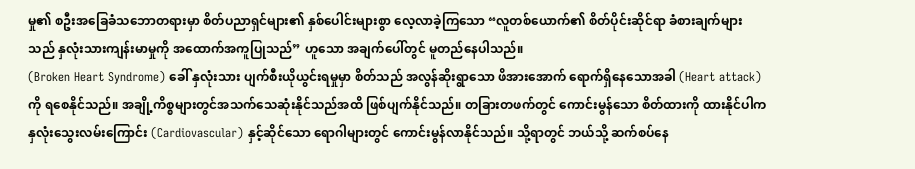မှု၏ စဦးအခြေခံသဘောတရားမှာ စိတ်ပညာရှင်များ၏ နှစ်ပေါင်းများစွာ လေ့လာခဲ့ကြသော “လူတစ်ယောက်၏ စိတ်ပိုင်းဆိုင်ရာ ခံစားချက်များသည် နှလုံးသားကျန်းမာမှုကို အထောက်အကူပြုသည်” ဟူသော အချက်ပေါ်တွင် မူတည်နေပါသည်။
(Broken Heart Syndrome) ခေါ် နှလုံးသား ပျက်စီးယိုယွင်းရမှုမှာ စိတ်သည် အလွန်ဆိုးရွာသော ဖိအားအောက် ရောက်ရှိနေသောအခါ (Heart attack) ကို ရစေနိုင်သည်။ အချို့ကိစ္စများတွင်အသက်သေဆုံးနိုင်သည်အထိ ဖြစ်ပျက်နိုင်သည်။ တခြားတဖက်တွင် ကောင်းမွန်သော စိတ်ထားကို ထားနိုင်ပါက နှလုံးသွေးလမ်းကြောင်း (Cardiovascular) နှင့်ဆိုင်သော ရောဂါများတွင် ကောင်းမွန်လာနိုင်သည်။ သို့ရာတွင် ဘယ်သို့ ဆက်စပ်နေ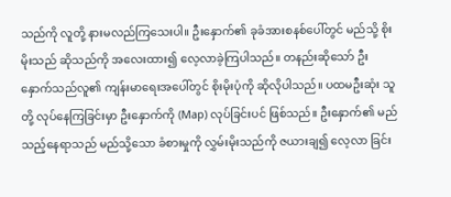သည်ကို လူတို့ နားမလည်ကြသေးပါ။ ဦးနှောက်၏ ခုခံအားစနစ်ပေါ်တွင် မည်သို့ စိုးမိုးသည် ဆိုသည်ကို အလေးထား၍ လေ့လာခဲ့ကြပါသည်။ တနည်းဆိုသော် ဦးနှောက်သည်လူ၏ ကျန်းမာရေးအပေါ်တွင် စိုးမိုးပုံကို ဆိုလိုပါသည်။ ပထမဦးဆုံး သူတို့ လုပ်နေကြခြင်းမှာ ဦးနှောက်ကို (Map) လုပ်ခြင်းပင် ဖြစ်သည်။ ဦးနှောက်၏ မည်သည့်နေရာသည် မည်သို့သော ခံစားမှုကို လွှမ်းမိုးသည်ကို ဇယားချ၍ လေ့လာ ခြင်း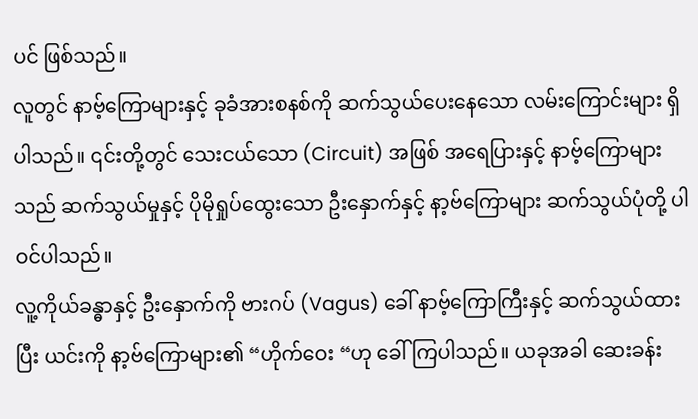ပင် ဖြစ်သည်။
လူတွင် နာဗ့်ကြောများနှင့် ခုခံအားစနစ်ကို ဆက်သွယ်ပေးနေသော လမ်းကြောင်းများ ရှိပါသည်။ ၎င်းတို့တွင် သေးငယ်သော (Circuit) အဖြစ် အရေပြားနှင့် နာဗ့်ကြောများသည် ဆက်သွယ်မှုနှင့် ပိုမိုရှုပ်ထွေးသော ဦးနှောက်နှင့် နာ့ဗ်ကြောများ ဆက်သွယ်ပုံတို့ ပါဝင်ပါသည်။
လူ့ကိုယ်ခန္ဓာနှင့် ဦးနှောက်ကို ဗားဂပ် (Vagus) ခေါ် နာဗ့်ကြောကြီးနှင့် ဆက်သွယ်ထားပြီး ယင်းကို နာ့ဗ်ကြောများ၏ “ဟိုက်ဝေး “ဟု ခေါ်ကြပါသည်။ ယခုအခါ ဆေးခန်း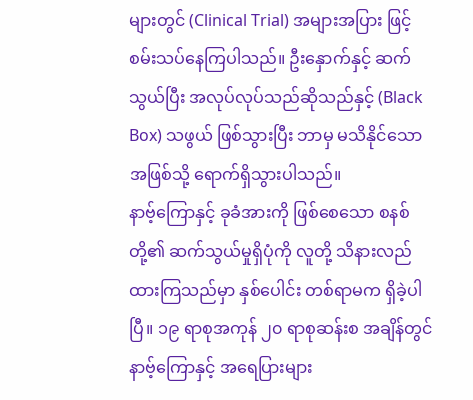များတွင် (Clinical Trial) အများအပြား ဖြင့် စမ်းသပ်နေကြပါသည်။ ဦးနှောက်နှင့် ဆက်သွယ်ပြီး အလုပ်လုပ်သည်ဆိုသည်နှင့် (Black Box) သဖွယ် ဖြစ်သွားပြီး ဘာမှ မသိနိုင်သော အဖြစ်သို့ ရောက်ရှိသွားပါသည်။
နာဗ့်ကြောနှင့် ခုခံအားကို ဖြစ်စေသော စနစ်တို့၏ ဆက်သွယ်မှုရှိပုံကို လူတို့ သိနားလည်ထားကြသည်မှာ နှစ်ပေါင်း တစ်ရာမက ရှိခဲ့ပါပြီ။ ၁၉ ရာစုအကုန် ၂၀ ရာစုဆန်းစ အချိန်တွင် နာဗ့်ကြောနှင့် အရေပြားများ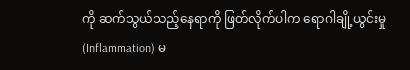ကို ဆက်သွယ်သည့်နေရာကို ဖြတ်လိုက်ပါက ရောဂါချို့ယွင်းမှု (Inflammation) မ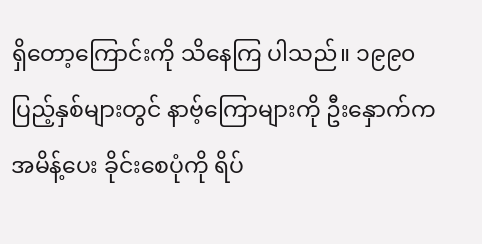ရှိတော့ကြောင်းကို သိနေကြ ပါသည်။ ၁၉၉၀ ပြည့်နှစ်များတွင် နာဗ့်ကြောများကို ဦးနှောက်က အမိန့်ပေး ခိုင်းစေပုံကို ရိပ်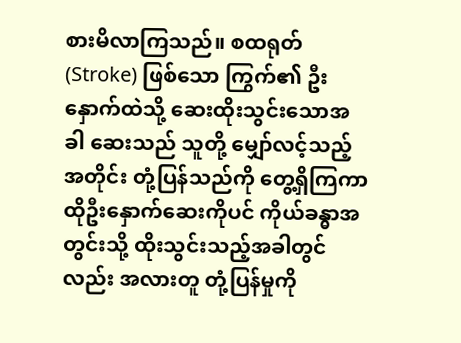စားမိလာကြသည်။ စထရုတ် (Stroke) ဖြစ်သော ကြွက်၏ ဦးနှောက်ထဲသို့ ဆေးထိုးသွင်းသောအခါ ဆေးသည် သူတို့ မျှော်လင့်သည့်အတိုင်း တုံ့ပြန်သည်ကို တွေ့ရှိကြကာ ထိုဦးနှောက်ဆေးကိုပင် ကိုယ်ခန္ဓာအတွင်းသို့ ထိုးသွင်းသည့်အခါတွင်လည်း အလားတူ တုံ့ပြန်မှုကို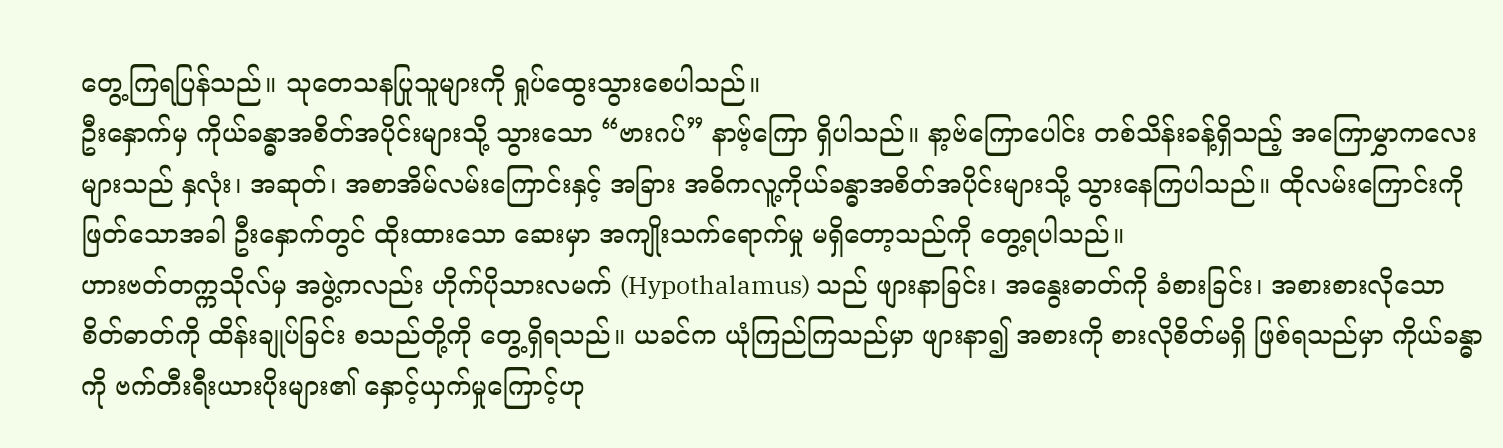တွေ့ကြရပြန်သည်။ သုတေသနပြုသူများကို ရှုပ်ထွေးသွားစေပါသည်။
ဦးနှောက်မှ ကိုယ်ခန္ဓာအစိတ်အပိုင်းများသို့ သွားသော “ဗားဂပ်” နာဗ့်ကြော ရှိပါသည်။ နာ့ဗ်ကြောပေါင်း တစ်သိန်းခန့်ရှိသည့် အကြောမွှာကလေးများသည် နှလုံး၊ အဆုတ်၊ အစာအိမ်လမ်းကြောင်းနှင့် အခြား အဓိကလူ့ကိုယ်ခန္ဓာအစိတ်အပိုင်းများသို့ သွားနေကြပါသည်။ ထိုလမ်းကြောင်းကို ဖြတ်သောအခါ ဦးနှောက်တွင် ထိုးထားသော ဆေးမှာ အကျိုးသက်ရောက်မှု မရှိတော့သည်ကို တွေ့ရပါသည်။
ဟားဗတ်တက္ကသိုလ်မှ အဖွဲ့ကလည်း ဟိုက်ပိုသားလမက် (Hypothalamus) သည် ဖျားနာခြင်း၊ အနွေးဓာတ်ကို ခံစားခြင်း၊ အစားစားလိုသော စိတ်ဓာတ်ကို ထိန်းချုပ်ခြင်း စသည်တို့ကို တွေ့ရှိရသည်။ ယခင်က ယုံကြည်ကြသည်မှာ ဖျားနာ၍ အစားကို စားလိုစိတ်မရှိ ဖြစ်ရသည်မှာ ကိုယ်ခန္ဓာကို ဗက်တီးရီးယားပိုးများ၏ နှောင့်ယှက်မှုကြောင့်ဟု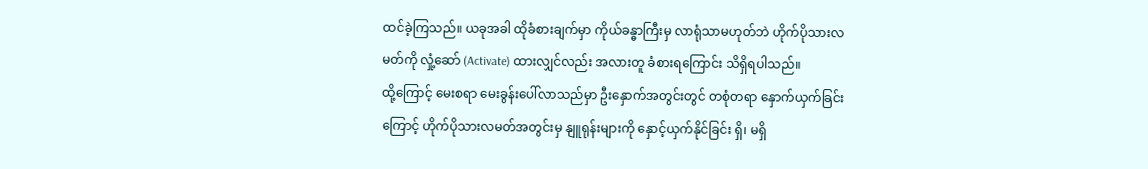ထင်ခဲ့ကြသည်။ ယခုအခါ ထိုခံစားချက်မှာ ကိုယ်ခန္ဓာကြီးမှ လာရုံသာမဟုတ်ဘဲ ဟိုက်ပိုသားလမတ်ကို လှုံ့ဆော် (Activate) ထားလျှင်လည်း အလားတူ ခံစားရကြောင်း သိရှိရပါသည်။
ထို့ကြောင့် မေးစရာ မေးခွန်းပေါ်လာသည်မှာ ဦးနှောက်အတွင်းတွင် တစုံတရာ နှောက်ယှက်ခြင်းကြောင့် ဟိုက်ပိုသားလမတ်အတွင်းမှ နျူရုန်းများကို နှောင့်ယှက်နိုင်ခြင်း ရှိ၊ မရှိ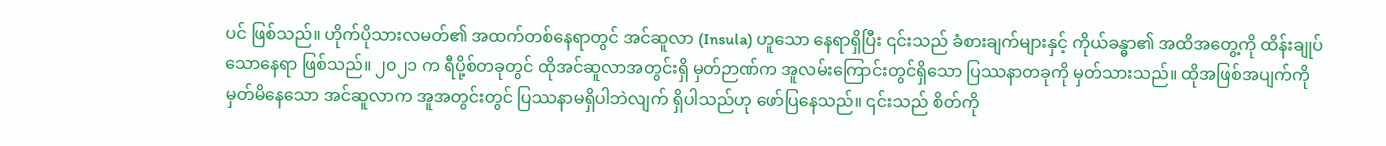ပင် ဖြစ်သည်။ ဟိုက်ပိုသားလမတ်၏ အထက်တစ်နေရာတွင် အင်ဆူလာ (Insula) ဟူသော နေရာရှိပြီး ၎င်းသည် ခံစားချက်များနှင့် ကိုယ်ခန္ဓာ၏ အထိအတွေ့ကို ထိန်းချုပ်သောနေရာ ဖြစ်သည်။ ၂၀၂၁ က ရီပို့စ်တခုတွင် ထိုအင်ဆူလာအတွင်းရှိ မှတ်ဉာဏ်က အူလမ်းကြောင်းတွင်ရှိသော ပြဿနာတခုကို မှတ်သားသည်။ ထိုအဖြစ်အပျက်ကို မှတ်မိနေသော အင်ဆူလာက အူအတွင်းတွင် ပြဿနာမရှိပါဘဲလျက် ရှိပါသည်ဟု ဖော်ပြနေသည်။ ၎င်းသည် စိတ်ကို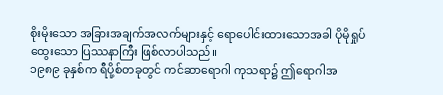စိုးမိုးသော အခြားအချက်အလက်များနှင့် ရောပေါင်းထားသောအခါ ပိုမိုရှုပ်ထွေးသော ပြဿနာကြီး ဖြစ်လာပါသည်။
၁၉၈၉ ခုနှစ်က ရီပို့စ်တခုတွင် ကင်ဆာရောဂါ ကုသရာ၌ ဤရောဂါအ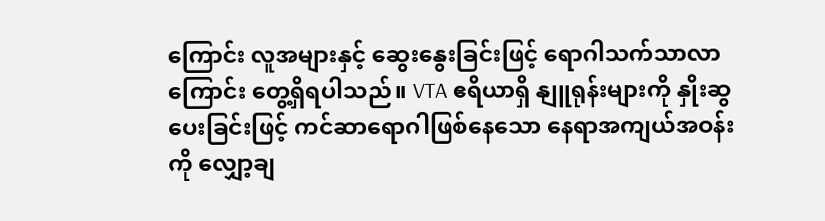ကြောင်း လူအများနှင့် ဆွေးနွေးခြင်းဖြင့် ရောဂါသက်သာလာကြောင်း တွေ့ရှိရပါသည်။ VTA ဧရိယာရှိ နျူရုန်းများကို နှိုးဆွပေးခြင်းဖြင့် ကင်ဆာရောဂါဖြစ်နေသော နေရာအကျယ်အဝန်းကို လျှော့ချ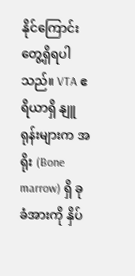နိုင်ကြောင်း တွေ့ရှိရပါသည်။ VTA ဧရိယာရှိ နျူရုန်းများက အရိုး (Bone marrow) ရှိ ခုခံအားကို နှိပ်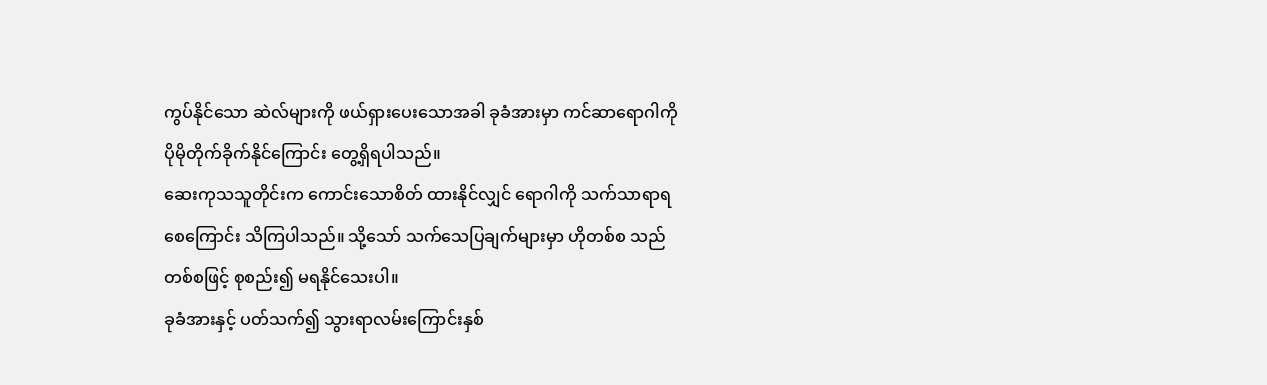ကွပ်နိုင်သော ဆဲလ်များကို ဖယ်ရှားပေးသောအခါ ခုခံအားမှာ ကင်ဆာရောဂါကို ပိုမိုတိုက်ခိုက်နိုင်ကြောင်း တွေ့ရှိရပါသည်။
ဆေးကုသသူတိုင်းက ကောင်းသောစိတ် ထားနိုင်လျှင် ရောဂါကို သက်သာရာရစေကြောင်း သိကြပါသည်။ သို့သော် သက်သေပြချက်များမှာ ဟိုတစ်စ သည်တစ်စဖြင့် စုစည်း၍ မရနိုင်သေးပါ။
ခုခံအားနှင့် ပတ်သက်၍ သွားရာလမ်းကြောင်းနှစ်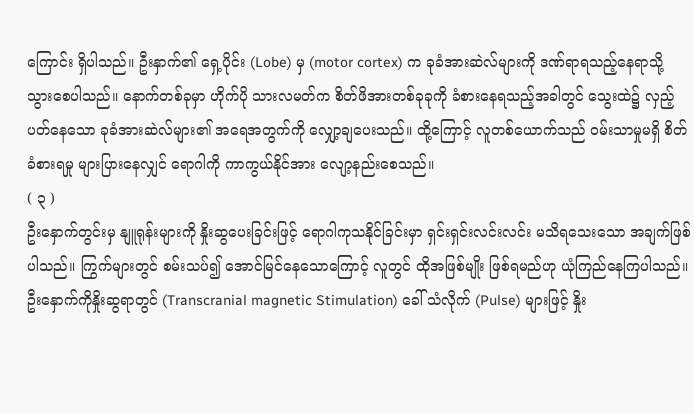ကြောင်း ရှိပါသည်။ ဦးနှာက်၏ ရှေ့ပိုင်း (Lobe) မှ (motor cortex) က ခုခံအားဆဲလ်များကို ဒဏ်ရာရသည့်နေရာသို့ သွားစေပါသည်။ နောက်တစ်ခုမှာ ဟိုက်ပို သားလမတ်က စိတ်ဖိအားတစ်ခုခုကို ခံစားနေရသည့်အခါတွင် သွေးထဲ၌ လှည့်ပတ်နေသော ခုခံအားဆဲလ်များ၏ အရေအတွက်ကို လျှော့ချပေးသည်။ ထို့ကြောင့် လူတစ်ယောက်သည် ဝမ်းသာမှုမရှိ စိတ်ခံစားရမှု များပြားနေလျှင် ရောဂါကို ကာကွယ်နိုင်အား လျော့နည်းစေသည်။
( ၃ )
ဦးနှောက်တွင်းမှ နျူရုန်းများကို နှိုးဆွပေးခြင်းဖြင့် ရောဂါကုသနိုင်ခြင်းမှာ ရှင်းရှင်းလင်းလင်း မသိရသေးသော အချက်ဖြစ်ပါသည်။ ကြွက်များတွင် စမ်းသပ်၍ အောင်မြင်နေသောကြောင့် လူတွင် ထိုအဖြစ်မျိုး ဖြစ်ရမည်ဟု ယုံကြည်နေကြပါသည်။ ဦးနှောက်ကိုနှိုးဆွရာတွင် (Transcranial magnetic Stimulation) ခေါ် သံလိုက် (Pulse) များဖြင့် နှိုး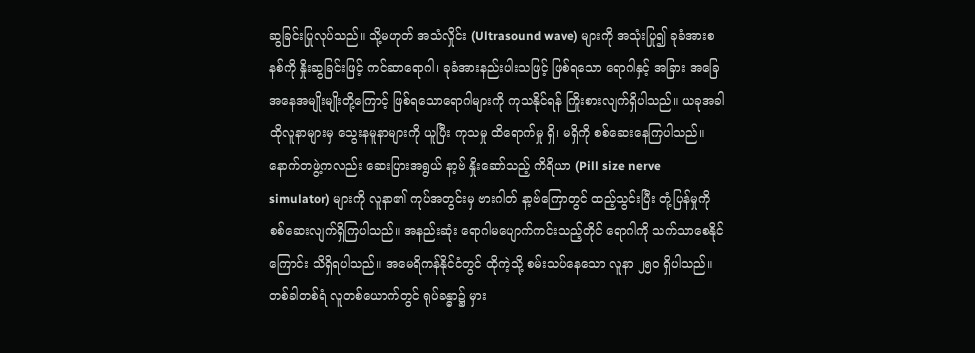ဆွခြင်းပြုလုပ်သည်။ သို့မဟုတ် အသံလှိုင်း (Ultrasound wave) များကို အသုံးပြု၍ ခုခံအားစနစ်ကို နှိုးဆွခြင်းဖြင့် ကင်ဆာရောဂါ၊ ခုခံအားနည်းပါးသဖြင့် ဖြစ်ရသော ရောဂါနှင့် အခြား အခြေအနေအမျိုးမျိုးတို့ကြောင့် ဖြစ်ရသောရောဂါများကို ကုသနိုင်ရန် ကြိုးစားလျက်ရှိပါသည်။ ယခုအခါ ထိုလူနာများမှ သွေးနမူနာများကို ယူပြီး ကုသမှု ထိရောက်မှု ရှိ၊ မရှိကို စစ်ဆေးနေကြပါသည်။
နောက်တဖွဲ့ကလည်း ဆေးပြားအရွယ် နာ့ဗ် နှိုးဆော်သည့် ကိရိယာ (Pill size nerve simulator) များကို လူနာ၏ ကုပ်အတွင်းမှ ဗားဂါတ် နာ့ဗ်ကြောတွင် ထည့်သွင်းပြီး တုံ့ပြန်မှုကို စစ်ဆေးလျက်ရှိကြပါသည်။ အနည်းဆုံး ရောဂါမပျောက်ကင်းသည့်တိုင် ရောဂါကို သက်သာစေနိုင်ကြောင်း သိရှိရပါသည်။ အမေရိကန်နိုင်ငံတွင် ထိုကဲ့သို့ စမ်းသပ်နေသော လူနာ ၂၅၀ ရှိပါသည်။
တစ်ခါတစ်ရံ လူတစ်ယောက်တွင် ရုပ်ခန္ဓာ၌ မှား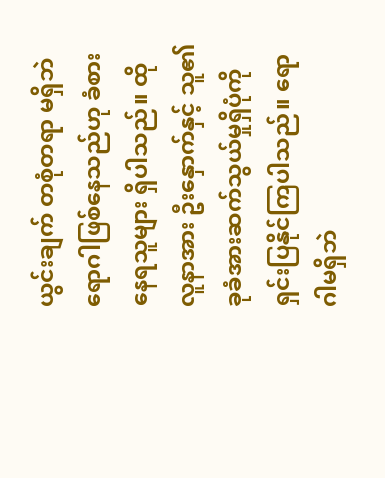ယွင်းချက် တစုံတရာ မရှိဘဲ ရောဂါဖြစ်နေသည်ဟု ခံစားနေရသူများ ရှိပါသည်။ ထိုလူနာအား ဦးနှောက်နှင့် သူ၏ ခုခံအားဆက်သွယ်မှုရှိပုံကို ရှင်းပြနိုင်ကြပါသည်။ ရောဂါမရှိဘဲ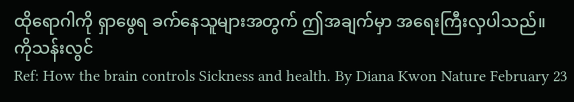ထိုရောဂါကို ရှာဖွေရ ခက်နေသူများအတွက် ဤအချက်မှာ အရေးကြီးလှပါသည်။
ကိုသန်းလွင်
Ref: How the brain controls Sickness and health. By Diana Kwon Nature February 23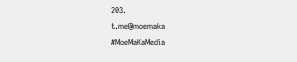203.
t.me@moemaka
#MoeMaKaMedia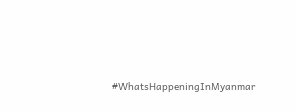#WhatsHappeningInMyanmar